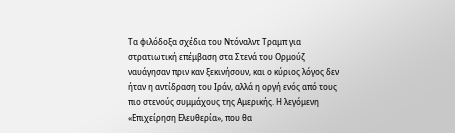Τα φιλόδοξα σχέδια του Ντόναλντ Τραμπ για στρατιωτική επέμβαση στα Στενά του Ορμούζ ναυάγησαν πριν καν ξεκινήσουν, και ο κύριος λόγος δεν ήταν η αντίδραση του Ιράν, αλλά η οργή ενός από τους πιο στενούς συμμάχους της Αμερικής. Η λεγόμενη «Επιχείρηση Ελευθερία», που θα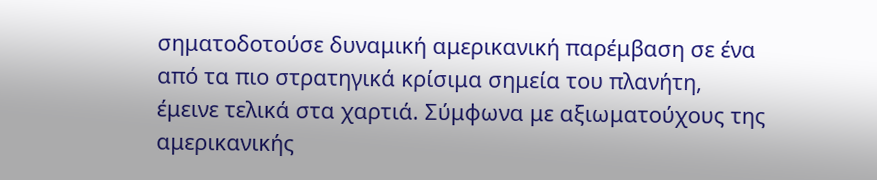σηματοδοτούσε δυναμική αμερικανική παρέμβαση σε ένα από τα πιο στρατηγικά κρίσιμα σημεία του πλανήτη, έμεινε τελικά στα χαρτιά. Σύμφωνα με αξιωματούχους της αμερικανικής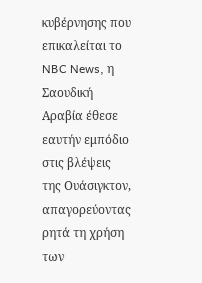κυβέρνησης που επικαλείται το NBC News, η Σαουδική Αραβία έθεσε εαυτήν εμπόδιο στις βλέψεις της Ουάσιγκτον, απαγορεύοντας ρητά τη χρήση των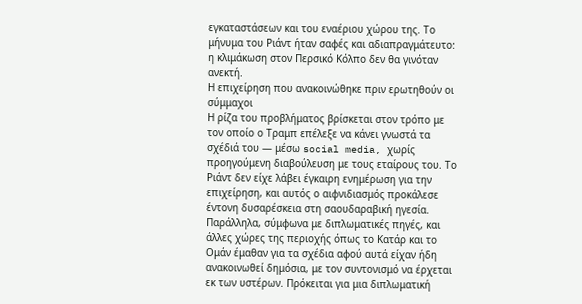εγκαταστάσεων και του εναέριου χώρου της. Το μήνυμα του Ριάντ ήταν σαφές και αδιαπραγμάτευτο: η κλιμάκωση στον Περσικό Κόλπο δεν θα γινόταν ανεκτή.
Η επιχείρηση που ανακοινώθηκε πριν ερωτηθούν οι σύμμαχοι
Η ρίζα του προβλήματος βρίσκεται στον τρόπο με τον οποίο ο Τραμπ επέλεξε να κάνει γνωστά τα σχέδιά του — μέσω social media, χωρίς προηγούμενη διαβούλευση με τους εταίρους του. Το Ριάντ δεν είχε λάβει έγκαιρη ενημέρωση για την επιχείρηση, και αυτός ο αιφνιδιασμός προκάλεσε έντονη δυσαρέσκεια στη σαουδαραβική ηγεσία. Παράλληλα, σύμφωνα με διπλωματικές πηγές, και άλλες χώρες της περιοχής όπως το Κατάρ και το Ομάν έμαθαν για τα σχέδια αφού αυτά είχαν ήδη ανακοινωθεί δημόσια, με τον συντονισμό να έρχεται εκ των υστέρων. Πρόκειται για μια διπλωματική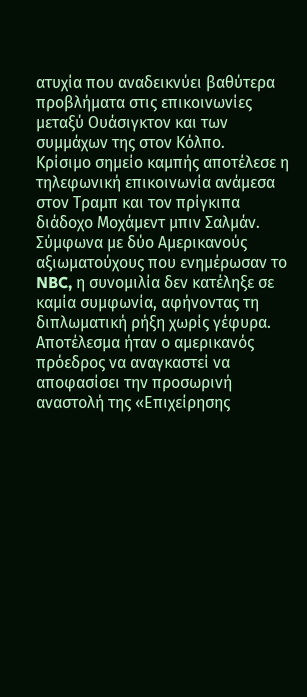ατυχία που αναδεικνύει βαθύτερα προβλήματα στις επικοινωνίες μεταξύ Ουάσιγκτον και των συμμάχων της στον Κόλπο.
Κρίσιμο σημείο καμπής αποτέλεσε η τηλεφωνική επικοινωνία ανάμεσα στον Τραμπ και τον πρίγκιπα διάδοχο Μοχάμεντ μπιν Σαλμάν. Σύμφωνα με δύο Αμερικανούς αξιωματούχους που ενημέρωσαν το NBC, η συνομιλία δεν κατέληξε σε καμία συμφωνία, αφήνοντας τη διπλωματική ρήξη χωρίς γέφυρα. Αποτέλεσμα ήταν ο αμερικανός πρόεδρος να αναγκαστεί να αποφασίσει την προσωρινή αναστολή της «Επιχείρησης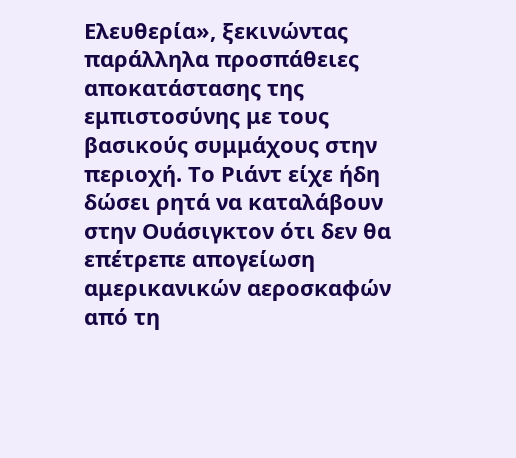Ελευθερία», ξεκινώντας παράλληλα προσπάθειες αποκατάστασης της εμπιστοσύνης με τους βασικούς συμμάχους στην περιοχή. Το Ριάντ είχε ήδη δώσει ρητά να καταλάβουν στην Ουάσιγκτον ότι δεν θα επέτρεπε απογείωση αμερικανικών αεροσκαφών από τη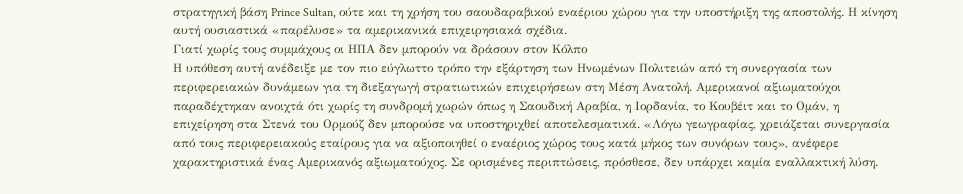στρατηγική βάση Prince Sultan, ούτε και τη χρήση του σαουδαραβικού εναέριου χώρου για την υποστήριξη της αποστολής. Η κίνηση αυτή ουσιαστικά «παρέλυσε» τα αμερικανικά επιχειρησιακά σχέδια.
Γιατί χωρίς τους συμμάχους οι ΗΠΑ δεν μπορούν να δράσουν στον Κόλπο
Η υπόθεση αυτή ανέδειξε με τον πιο εύγλωττο τρόπο την εξάρτηση των Ηνωμένων Πολιτειών από τη συνεργασία των περιφερειακών δυνάμεων για τη διεξαγωγή στρατιωτικών επιχειρήσεων στη Μέση Ανατολή. Αμερικανοί αξιωματούχοι παραδέχτηκαν ανοιχτά ότι χωρίς τη συνδρομή χωρών όπως η Σαουδική Αραβία, η Ιορδανία, το Κουβέιτ και το Ομάν, η επιχείρηση στα Στενά του Ορμούζ δεν μπορούσε να υποστηριχθεί αποτελεσματικά. «Λόγω γεωγραφίας, χρειάζεται συνεργασία από τους περιφερειακούς εταίρους για να αξιοποιηθεί ο εναέριος χώρος τους κατά μήκος των συνόρων τους», ανέφερε χαρακτηριστικά ένας Αμερικανός αξιωματούχος. Σε ορισμένες περιπτώσεις, πρόσθεσε, δεν υπάρχει καμία εναλλακτική λύση.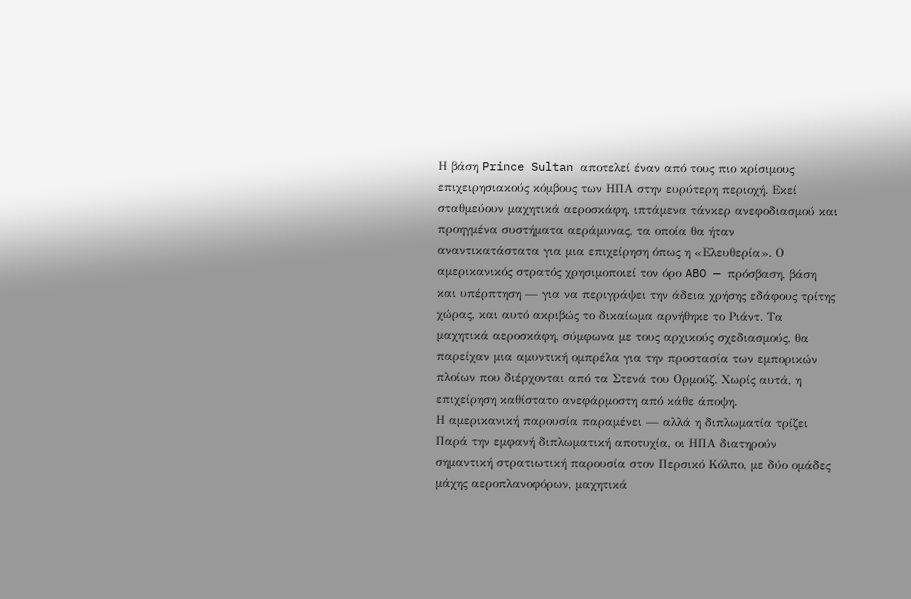Η βάση Prince Sultan αποτελεί έναν από τους πιο κρίσιμους επιχειρησιακούς κόμβους των ΗΠΑ στην ευρύτερη περιοχή. Εκεί σταθμεύουν μαχητικά αεροσκάφη, ιπτάμενα τάνκερ ανεφοδιασμού και προηγμένα συστήματα αεράμυνας, τα οποία θα ήταν αναντικατάστατα για μια επιχείρηση όπως η «Ελευθερία». Ο αμερικανικός στρατός χρησιμοποιεί τον όρο ABO — πρόσβαση, βάση και υπέρπτηση — για να περιγράψει την άδεια χρήσης εδάφους τρίτης χώρας, και αυτό ακριβώς το δικαίωμα αρνήθηκε το Ριάντ. Τα μαχητικά αεροσκάφη, σύμφωνα με τους αρχικούς σχεδιασμούς, θα παρείχαν μια αμυντική ομπρέλα για την προστασία των εμπορικών πλοίων που διέρχονται από τα Στενά του Ορμούζ. Χωρίς αυτά, η επιχείρηση καθίστατο ανεφάρμοστη από κάθε άποψη.
Η αμερικανική παρουσία παραμένει — αλλά η διπλωματία τρίζει
Παρά την εμφανή διπλωματική αποτυχία, οι ΗΠΑ διατηρούν σημαντική στρατιωτική παρουσία στον Περσικό Κόλπο, με δύο ομάδες μάχης αεροπλανοφόρων, μαχητικά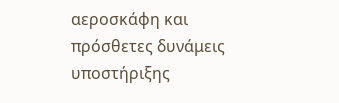αεροσκάφη και πρόσθετες δυνάμεις υποστήριξης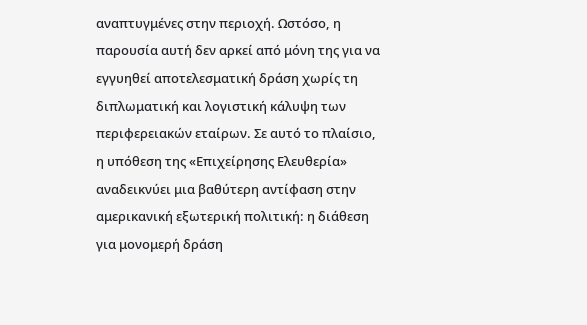αναπτυγμένες στην περιοχή. Ωστόσο, η παρουσία αυτή δεν αρκεί από μόνη της για να εγγυηθεί αποτελεσματική δράση χωρίς τη διπλωματική και λογιστική κάλυψη των περιφερειακών εταίρων. Σε αυτό το πλαίσιο, η υπόθεση της «Επιχείρησης Ελευθερία» αναδεικνύει μια βαθύτερη αντίφαση στην αμερικανική εξωτερική πολιτική: η διάθεση για μονομερή δράση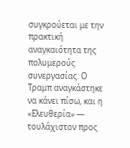συγκρούεται με την πρακτική αναγκαιότητα της πολυμερούς συνεργασίας. Ο Τραμπ αναγκάστηκε να κάνει πίσω, και η «Ελευθερία» — τουλάχιστον προς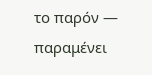το παρόν — παραμένει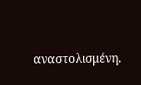αναστολισμένη.